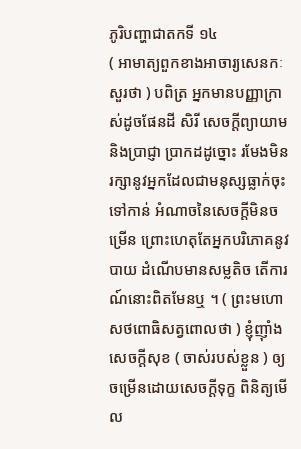ភូរិបញ្ហាជាតកទី ១៤
( អាមាត្យពួកខាងអាចារ្យសេនកៈ សួរថា ) បពិត្រ អ្នកមានបញ្ញាក្រាស់ដូចផែនដី សិរី សេចក្តីព្យាយាម និងប្រាជ្ញា ប្រាកដដូច្នោះ រមែងមិនរក្សានូវអ្នកដែលជាមនុស្សធ្លាក់ចុះទៅកាន់ អំណាចនៃសេចក្តីមិនចម្រើន ព្រោះហេតុតែអ្នកបរិភោគនូវបាយ ដំណើបមានសម្លតិច តើការណ៍នោះពិតមែនឬ ។ ( ព្រះមហោសថពោធិសត្វពោលថា ) ខ្ញុំញ៉ាំង សេចក្តីសុខ ( ចាស់របស់ខ្លួន ) ឲ្យចម្រើនដោយសេចក្តីទុក្ខ ពិនិត្យមើល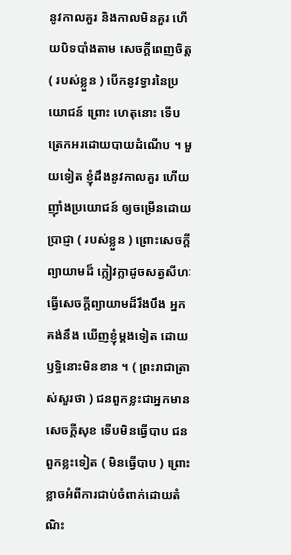នូវកាលគួរ និងកាលមិនគួរ ហើយបិទបាំងតាម សេចក្តីពេញចិត្ត ( របស់ខ្លួន ) បើកនូវទ្វារនៃប្រយោជន៍ ព្រោះ ហេតុនោះ ទើបត្រេកអរដោយបាយដំណើប ។ មួយទៀត ខ្ញុំដឹងនូវកាលគួរ ហើយញ៉ាំងប្រយោជន៍ ឲ្យចម្រើនដោយប្រាជ្ញា ( របស់ខ្លួន ) ព្រោះសេចក្តីព្យាយាមដ៏ ក្លៀវក្លាដូចសត្វសីហៈ ធ្វើសេចក្តីព្យាយាមដ៏រឹងបឹង អ្នកគង់នឹង ឃើញខ្ញុំម្តងទៀត ដោយឫទ្ធិនោះមិនខាន ។ ( ព្រះរាជាត្រាស់សួរថា ) ជនពួកខ្លះជាអ្នកមាន សេចក្តីសុខ ទើបមិនធ្វើបាប ជនពួកខ្លះទៀត ( មិនធ្វើបាប ) ព្រោះខ្លាចអំពីការជាប់ចំពាក់ដោយតំណិះ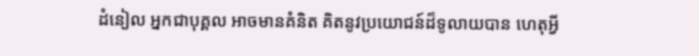ដំនៀល អ្នកជាបុគ្គល អាចមានគំនិត គិតនូវប្រយោជន៍ដ៏ទូលាយបាន ហេតុអ្វី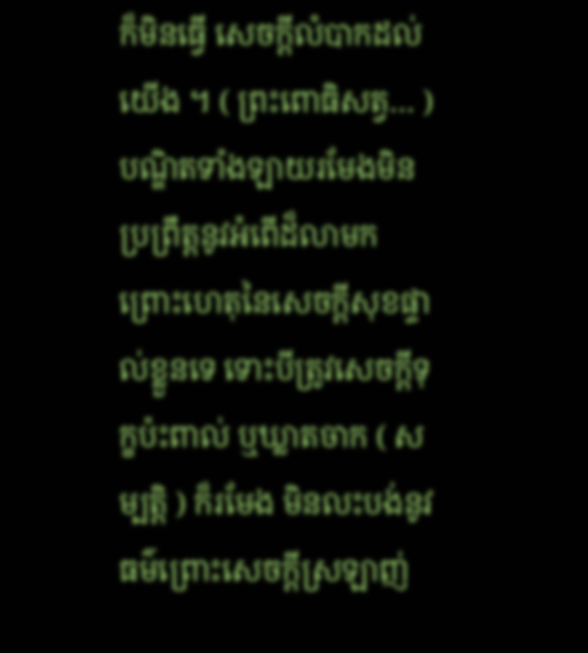ក៏មិនធ្វើ សេចក្តីលំបាកដល់យើង ។ ( ព្រះពោធិសត្វ… ) បណ្ឌិតទាំងឡាយរមែងមិន ប្រព្រឹត្តនូវអំពើដ៏លាមក ព្រោះហេតុនៃសេចក្តីសុខផ្ទាល់ខ្លួនទេ ទោះបីត្រូវសេចក្តីទុក្ខប៉ះពាល់ ឬឃ្លាតចាក ( សម្បត្តិ ) ក៏រមែង មិនលះបង់នូវធម៌ព្រោះសេចក្តីស្រឡាញ់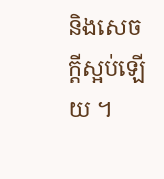និងសេចក្តីស្អប់ឡើយ ។